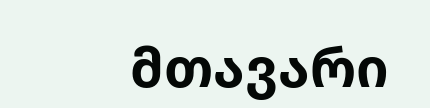მთავარი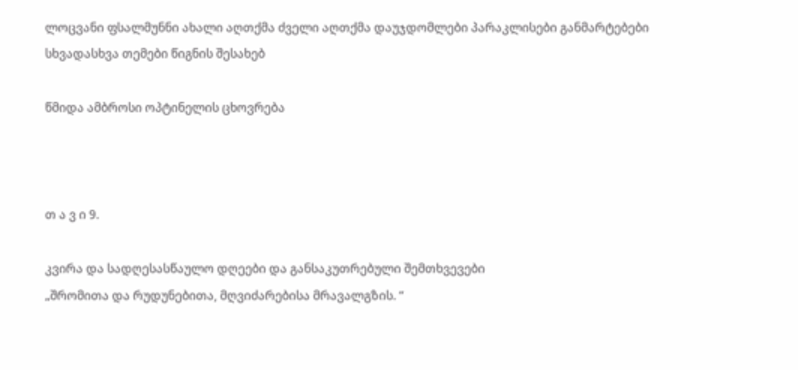ლოცვანი ფსალმუნნი ახალი აღთქმა ძველი აღთქმა დაუჯდომლები პარაკლისები განმარტებები სხვადასხვა თემები წიგნის შესახებ

წმიდა ამბროსი ოპტინელის ცხოვრება



თ ა ვ ი 9.

კვირა და სადღესასწაულო დღეები და განსაკუთრებული შემთხვევები
„შრომითა და რუდუნებითა, მღვიძარებისა მრავალგზის. “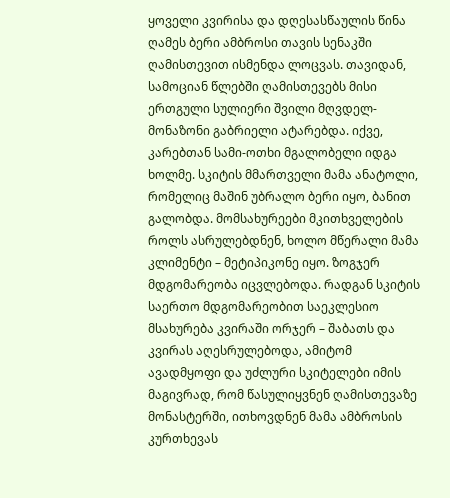ყოველი კვირისა და დღესასწაულის წინა ღამეს ბერი ამბროსი თავის სენაკში ღამისთევით ისმენდა ლოცვას. თავიდან, სამოციან წლებში ღამისთევებს მისი ერთგული სულიერი შვილი მღვდელ-მონაზონი გაბრიელი ატარებდა. იქვე, კარებთან სამი-ოთხი მგალობელი იდგა ხოლმე. სკიტის მმართველი მამა ანატოლი, რომელიც მაშინ უბრალო ბერი იყო, ბანით გალობდა. მომსახურეები მკითხველების როლს ასრულებდნენ, ხოლო მწერალი მამა კლიმენტი – მეტიპიკონე იყო. ზოგჯერ მდგომარეობა იცვლებოდა. რადგან სკიტის საერთო მდგომარეობით საეკლესიო მსახურება კვირაში ორჯერ – შაბათს და კვირას აღესრულებოდა, ამიტომ ავადმყოფი და უძლური სკიტელები იმის მაგივრად, რომ წასულიყვნენ ღამისთევაზე მონასტერში, ითხოვდნენ მამა ამბროსის კურთხევას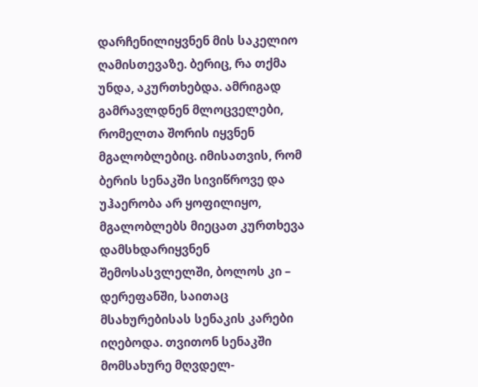დარჩენილიყვნენ მის საკელიო ღამისთევაზე. ბერიც, რა თქმა უნდა, აკურთხებდა. ამრიგად გამრავლდნენ მლოცველები, რომელთა შორის იყვნენ მგალობლებიც. იმისათვის, რომ ბერის სენაკში სივიწროვე და უჰაერობა არ ყოფილიყო, მგალობლებს მიეცათ კურთხევა დამსხდარიყვნენ შემოსასვლელში, ბოლოს კი – დერეფანში, საითაც მსახურებისას სენაკის კარები იღებოდა. თვითონ სენაკში მომსახურე მღვდელ-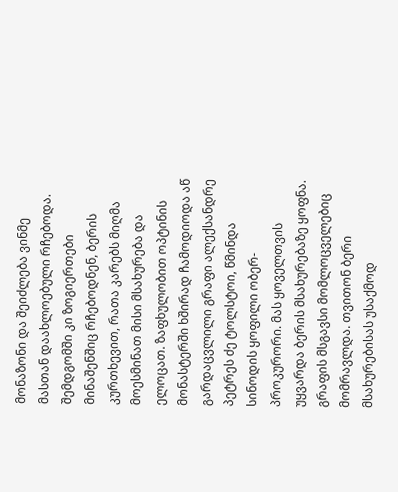მონაზონი და შეიძლება ვინმე მასთან დაახლოებული რჩებოდა. შემდგომში კი ზოგიერთები მინაშენშიც რჩებოდნენ, ბერის კურთხევით, რათა კარებს მიღმა მოესმინათ მისი მსახურება და ელოცათ. ზაფხულობით ოპტინის მონასტერში ხშირად ჩამოდიოდა აწ გარდაცვლილი გრაფი ალექსანდრე პეტრეს ძე ტოლსტოი, წმინდა სინოდის ყოფილი ობერ-პროკურორი. მას ყოველთვის უყვარდა ბერის მსახურებაზე ყოფნა. გრაფის მსგავსი მომლოცველებიც მომრავლდა. თვითონ ბერი მსახურებისას უსაქმოდ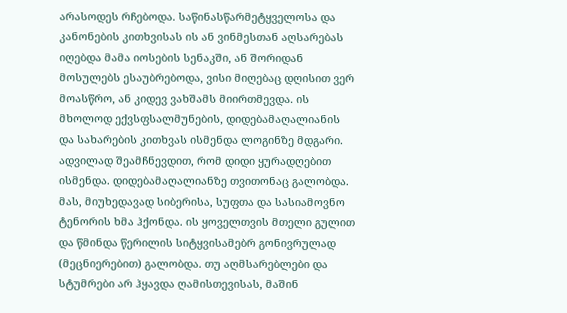არასოდეს რჩებოდა. საწინასწარმეტყველოსა და კანონების კითხვისას ის ან ვინმესთან აღსარებას იღებდა მამა იოსების სენაკში, ან შორიდან მოსულებს ესაუბრებოდა, ვისი მიღებაც დღისით ვერ მოასწრო, ან კიდევ ვახშამს მიირთმევდა. ის მხოლოდ ექვსფსალმუნების, დიდებამაღალიანის და სახარების კითხვას ისმენდა ლოგინზე მდგარი. ადვილად შეამჩნევდით, რომ დიდი ყურადღებით ისმენდა. დიდებამაღალიანზე თვითონაც გალობდა. მას, მიუხედავად სიბერისა, სუფთა და სასიამოვნო ტენორის ხმა ჰქონდა. ის ყოველთვის მთელი გულით და წმინდა წერილის სიტყვისამებრ გონივრულად (მეცნიერებით) გალობდა. თუ აღმსარებლები და სტუმრები არ ჰყავდა ღამისთევისას, მაშინ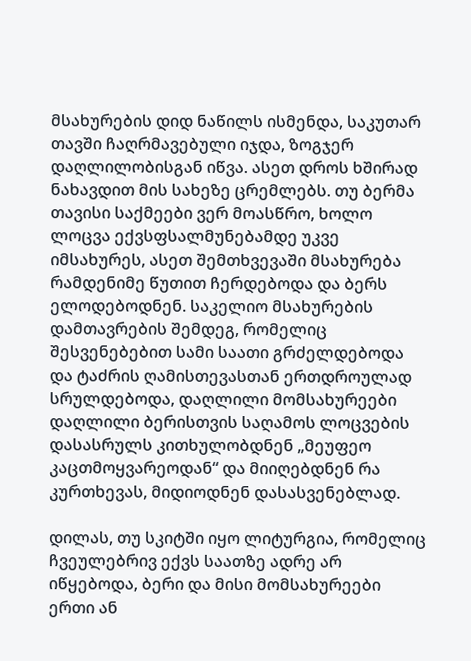მსახურების დიდ ნაწილს ისმენდა, საკუთარ თავში ჩაღრმავებული იჯდა, ზოგჯერ დაღლილობისგან იწვა. ასეთ დროს ხშირად ნახავდით მის სახეზე ცრემლებს. თუ ბერმა თავისი საქმეები ვერ მოასწრო, ხოლო ლოცვა ექვსფსალმუნებამდე უკვე იმსახურეს, ასეთ შემთხვევაში მსახურება რამდენიმე წუთით ჩერდებოდა და ბერს ელოდებოდნენ. საკელიო მსახურების დამთავრების შემდეგ, რომელიც შესვენებებით სამი საათი გრძელდებოდა და ტაძრის ღამისთევასთან ერთდროულად სრულდებოდა, დაღლილი მომსახურეები დაღლილი ბერისთვის საღამოს ლოცვების დასასრულს კითხულობდნენ „მეუფეო კაცთმოყვარეოდან“ და მიიღებდნენ რა კურთხევას, მიდიოდნენ დასასვენებლად.

დილას, თუ სკიტში იყო ლიტურგია, რომელიც ჩვეულებრივ ექვს საათზე ადრე არ იწყებოდა, ბერი და მისი მომსახურეები ერთი ან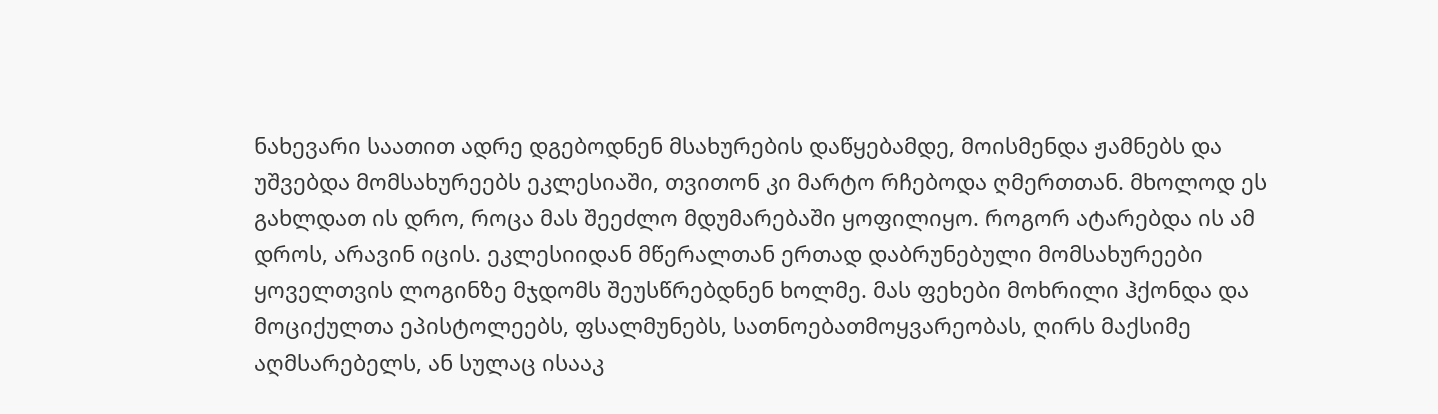ნახევარი საათით ადრე დგებოდნენ მსახურების დაწყებამდე, მოისმენდა ჟამნებს და უშვებდა მომსახურეებს ეკლესიაში, თვითონ კი მარტო რჩებოდა ღმერთთან. მხოლოდ ეს გახლდათ ის დრო, როცა მას შეეძლო მდუმარებაში ყოფილიყო. როგორ ატარებდა ის ამ დროს, არავინ იცის. ეკლესიიდან მწერალთან ერთად დაბრუნებული მომსახურეები ყოველთვის ლოგინზე მჯდომს შეუსწრებდნენ ხოლმე. მას ფეხები მოხრილი ჰქონდა და მოციქულთა ეპისტოლეებს, ფსალმუნებს, სათნოებათმოყვარეობას, ღირს მაქსიმე აღმსარებელს, ან სულაც ისააკ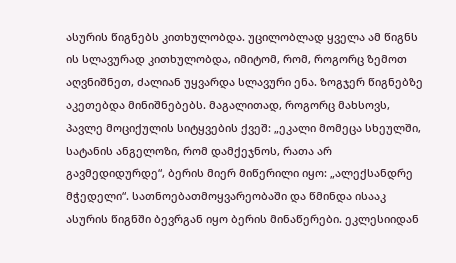ასურის წიგნებს კითხულობდა. უცილობლად ყველა ამ წიგნს ის სლავურად კითხულობდა, იმიტომ, რომ, როგორც ზემოთ აღვნიშნეთ, ძალიან უყვარდა სლავური ენა. ზოგჯერ წიგნებზე აკეთებდა მინიშნებებს. მაგალითად, როგორც მახსოვს, პავლე მოციქულის სიტყვების ქვეშ: „ეკალი მომეცა სხეულში, სატანის ანგელოზი, რომ დამქეჯნოს, რათა არ გავმედიდურდე“, ბერის მიერ მიწერილი იყო: „ალექსანდრე მჭედელი“. სათნოებათმოყვარეობაში და წმინდა ისააკ ასურის წიგნში ბევრგან იყო ბერის მინაწერები. ეკლესიიდან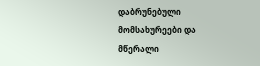დაბრუნებული მომსახურეები და მწერალი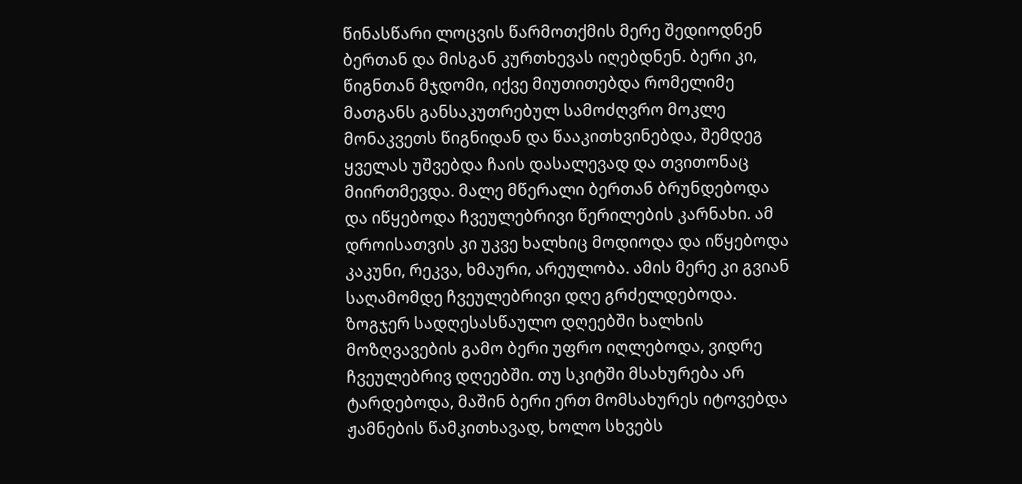წინასწარი ლოცვის წარმოთქმის მერე შედიოდნენ ბერთან და მისგან კურთხევას იღებდნენ. ბერი კი, წიგნთან მჯდომი, იქვე მიუთითებდა რომელიმე მათგანს განსაკუთრებულ სამოძღვრო მოკლე მონაკვეთს წიგნიდან და წააკითხვინებდა, შემდეგ ყველას უშვებდა ჩაის დასალევად და თვითონაც მიირთმევდა. მალე მწერალი ბერთან ბრუნდებოდა და იწყებოდა ჩვეულებრივი წერილების კარნახი. ამ დროისათვის კი უკვე ხალხიც მოდიოდა და იწყებოდა კაკუნი, რეკვა, ხმაური, არეულობა. ამის მერე კი გვიან საღამომდე ჩვეულებრივი დღე გრძელდებოდა. ზოგჯერ სადღესასწაულო დღეებში ხალხის მოზღვავების გამო ბერი უფრო იღლებოდა, ვიდრე ჩვეულებრივ დღეებში. თუ სკიტში მსახურება არ ტარდებოდა, მაშინ ბერი ერთ მომსახურეს იტოვებდა ჟამნების წამკითხავად, ხოლო სხვებს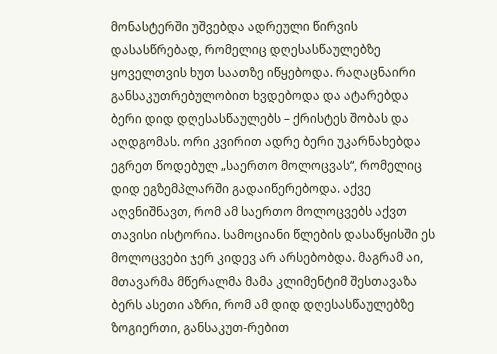მონასტერში უშვებდა ადრეული წირვის დასასწრებად, რომელიც დღესასწაულებზე ყოველთვის ხუთ საათზე იწყებოდა. რაღაცნაირი განსაკუთრებულობით ხვდებოდა და ატარებდა ბერი დიდ დღესასწაულებს – ქრისტეს შობას და აღდგომას. ორი კვირით ადრე ბერი უკარნახებდა ეგრეთ წოდებულ „საერთო მოლოცვას“, რომელიც დიდ ეგზემპლარში გადაიწერებოდა. აქვე აღვნიშნავთ, რომ ამ საერთო მოლოცვებს აქვთ თავისი ისტორია. სამოციანი წლების დასაწყისში ეს მოლოცვები ჯერ კიდევ არ არსებობდა. მაგრამ აი, მთავარმა მწერალმა მამა კლიმენტიმ შესთავაზა ბერს ასეთი აზრი, რომ ამ დიდ დღესასწაულებზე ზოგიერთი, განსაკუთ-რებით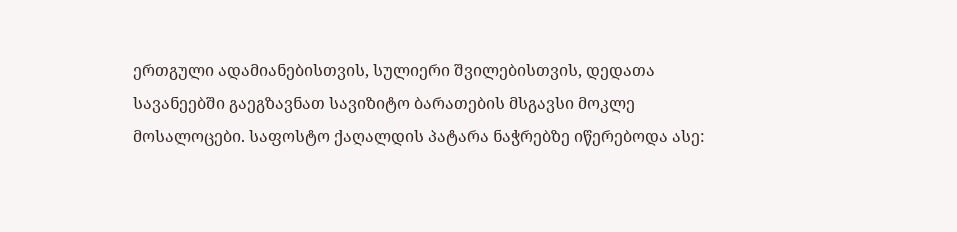ერთგული ადამიანებისთვის, სულიერი შვილებისთვის, დედათა სავანეებში გაეგზავნათ სავიზიტო ბარათების მსგავსი მოკლე მოსალოცები. საფოსტო ქაღალდის პატარა ნაჭრებზე იწერებოდა ასე: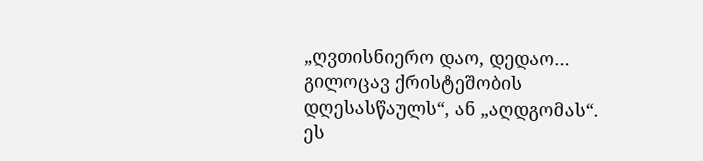„ღვთისნიერო დაო, დედაო… გილოცავ ქრისტეშობის დღესასწაულს“, ან „აღდგომას“. ეს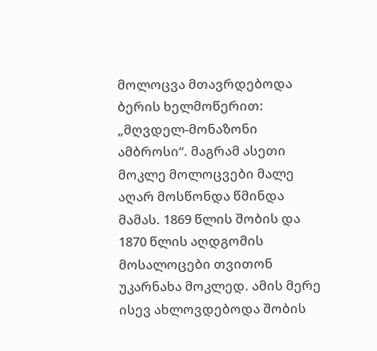მოლოცვა მთავრდებოდა ბერის ხელმოწერით: „მღვდელ-მონაზონი ამბროსი“. მაგრამ ასეთი მოკლე მოლოცვები მალე აღარ მოსწონდა წმინდა მამას. 1869 წლის შობის და 1870 წლის აღდგომის მოსალოცები თვითონ უკარნახა მოკლედ. ამის მერე ისევ ახლოვდებოდა შობის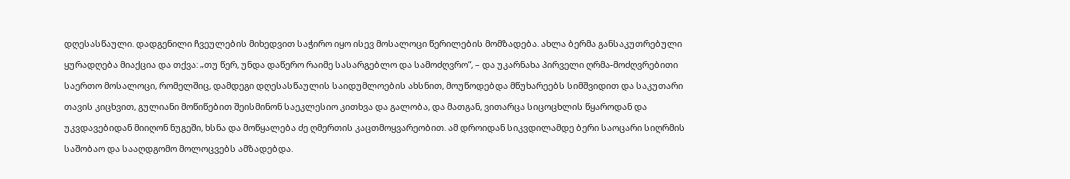დღესასწაული. დადგენილი ჩვეულების მიხედვით საჭირო იყო ისევ მოსალოცი წერილების მომზადება. ახლა ბერმა განსაკუთრებული ყურადღება მიაქცია და თქვა: „თუ წერ, უნდა დაწერო რაიმე სასარგებლო და სამოძღვრო“, – და უკარნახა პირველი ღრმა-მოძღვრებითი საერთო მოსალოცი, რომელშიც, დამდეგი დღესასწაულის საიდუმლოების ახსნით, მოუწოდებდა მწუხარეებს სიმშვიდით და საკუთარი თავის კიცხვით, გულიანი მოწიწებით შეისმინონ საეკლესიო კითხვა და გალობა, და მათგან, ვითარცა სიცოცხლის წყაროდან და უკვდავებიდან მიიღონ ნუგეში, ხსნა და მოწყალება ძე ღმერთის კაცთმოყვარეობით. ამ დროიდან სიკვდილამდე ბერი საოცარი სიღრმის საშობაო და სააღდგომო მოლოცვებს ამზადებდა.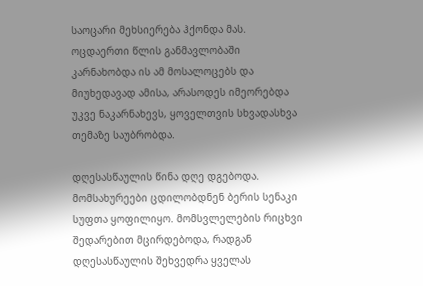საოცარი მეხსიერება ჰქონდა მას. ოცდაერთი წლის განმავლობაში კარნახობდა ის ამ მოსალოცებს და მიუხედავად ამისა, არასოდეს იმეორებდა უკვე ნაკარნახევს, ყოველთვის სხვადასხვა თემაზე საუბრობდა.

დღესასწაულის წინა დღე დგებოდა. მომსახურეები ცდილობდნენ ბერის სენაკი სუფთა ყოფილიყო. მომსვლელების რიცხვი შედარებით მცირდებოდა, რადგან დღესასწაულის შეხვედრა ყველას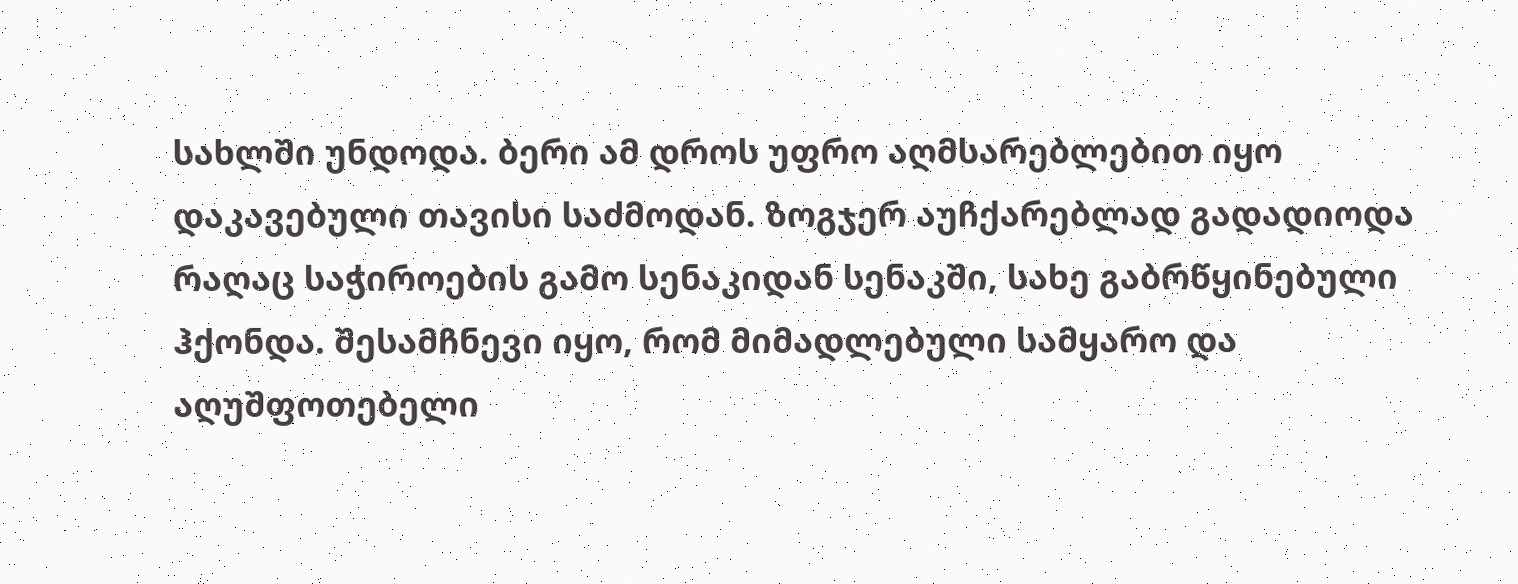სახლში უნდოდა. ბერი ამ დროს უფრო აღმსარებლებით იყო დაკავებული თავისი საძმოდან. ზოგჯერ აუჩქარებლად გადადიოდა რაღაც საჭიროების გამო სენაკიდან სენაკში, სახე გაბრწყინებული ჰქონდა. შესამჩნევი იყო, რომ მიმადლებული სამყარო და აღუშფოთებელი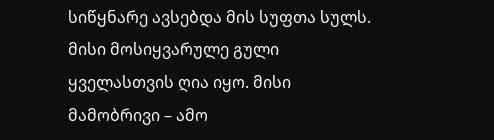სიწყნარე ავსებდა მის სუფთა სულს. მისი მოსიყვარულე გული ყველასთვის ღია იყო. მისი მამობრივი – ამო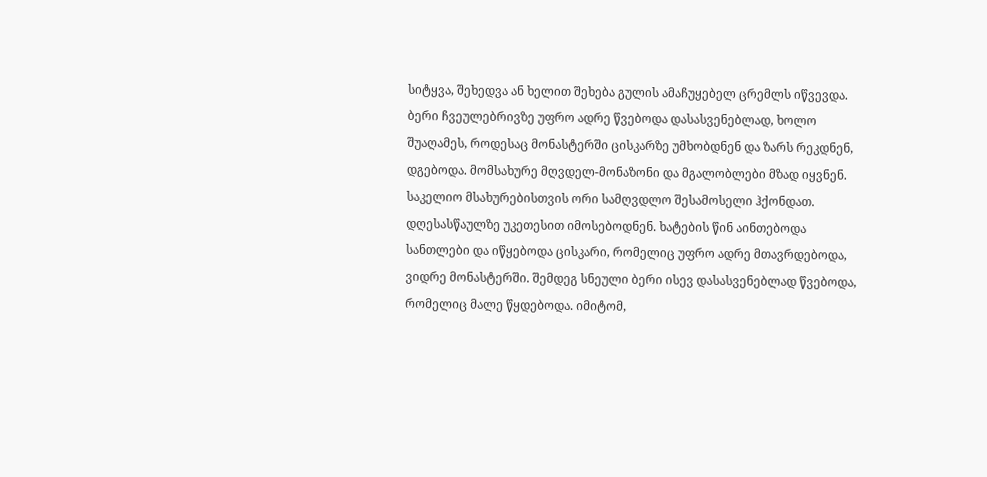სიტყვა, შეხედვა ან ხელით შეხება გულის ამაჩუყებელ ცრემლს იწვევდა. ბერი ჩვეულებრივზე უფრო ადრე წვებოდა დასასვენებლად, ხოლო შუაღამეს, როდესაც მონასტერში ცისკარზე უმხობდნენ და ზარს რეკდნენ, დგებოდა. მომსახურე მღვდელ-მონაზონი და მგალობლები მზად იყვნენ. საკელიო მსახურებისთვის ორი სამღვდლო შესამოსელი ჰქონდათ. დღესასწაულზე უკეთესით იმოსებოდნენ. ხატების წინ აინთებოდა სანთლები და იწყებოდა ცისკარი, რომელიც უფრო ადრე მთავრდებოდა, ვიდრე მონასტერში. შემდეგ სნეული ბერი ისევ დასასვენებლად წვებოდა, რომელიც მალე წყდებოდა. იმიტომ,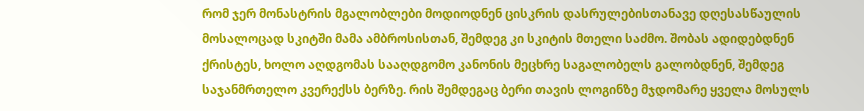რომ ჯერ მონასტრის მგალობლები მოდიოდნენ ცისკრის დასრულებისთანავე დღესასწაულის მოსალოცად სკიტში მამა ამბროსისთან, შემდეგ კი სკიტის მთელი საძმო. შობას ადიდებდნენ ქრისტეს, ხოლო აღდგომას სააღდგომო კანონის მეცხრე საგალობელს გალობდნენ, შემდეგ საჯანმრთელო კვერექსს ბერზე. რის შემდეგაც ბერი თავის ლოგინზე მჯდომარე ყველა მოსულს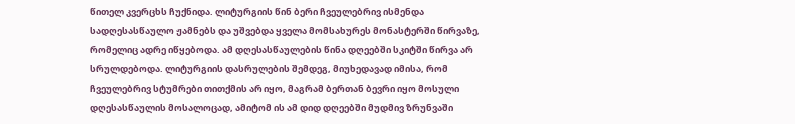წითელ კვერცხს ჩუქნიდა. ლიტურგიის წინ ბერი ჩვეულებრივ ისმენდა სადღესასწაულო ჟამნებს და უშვებდა ყველა მომსახურეს მონასტერში წირვაზე, რომელიც ადრე იწყებოდა. ამ დღესასწაულების წინა დღეებში სკიტში წირვა არ სრულდებოდა. ლიტურგიის დასრულების შემდეგ, მიუხედავად იმისა, რომ ჩვეულებრივ სტუმრები თითქმის არ იყო, მაგრამ ბერთან ბევრი იყო მოსული დღესასწაულის მოსალოცად, ამიტომ ის ამ დიდ დღეებში მუდმივ ზრუნვაში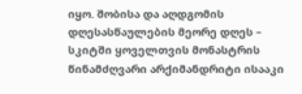იყო. შობისა და აღდგომის დღესასწაულების მეორე დღეს – სკიტში ყოველთვის მონასტრის წინამძღვარი არქიმანდრიტი ისააკი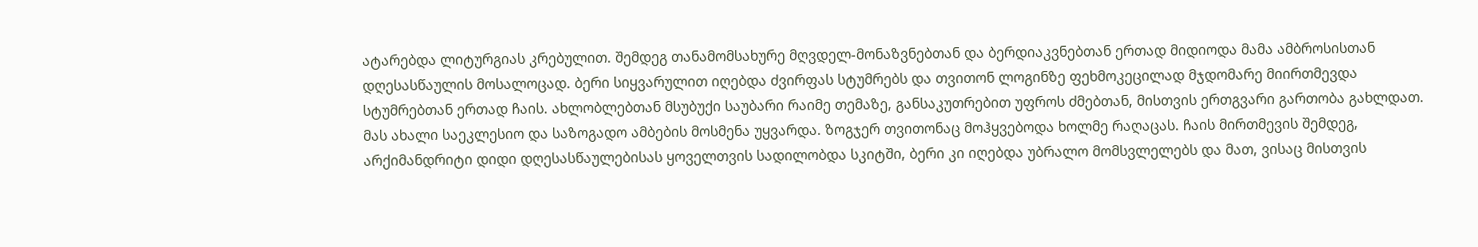ატარებდა ლიტურგიას კრებულით. შემდეგ თანამომსახურე მღვდელ-მონაზვნებთან და ბერდიაკვნებთან ერთად მიდიოდა მამა ამბროსისთან დღესასწაულის მოსალოცად. ბერი სიყვარულით იღებდა ძვირფას სტუმრებს და თვითონ ლოგინზე ფეხმოკეცილად მჯდომარე მიირთმევდა სტუმრებთან ერთად ჩაის. ახლობლებთან მსუბუქი საუბარი რაიმე თემაზე, განსაკუთრებით უფროს ძმებთან, მისთვის ერთგვარი გართობა გახლდათ. მას ახალი საეკლესიო და საზოგადო ამბების მოსმენა უყვარდა. ზოგჯერ თვითონაც მოჰყვებოდა ხოლმე რაღაცას. ჩაის მირთმევის შემდეგ, არქიმანდრიტი დიდი დღესასწაულებისას ყოველთვის სადილობდა სკიტში, ბერი კი იღებდა უბრალო მომსვლელებს და მათ, ვისაც მისთვის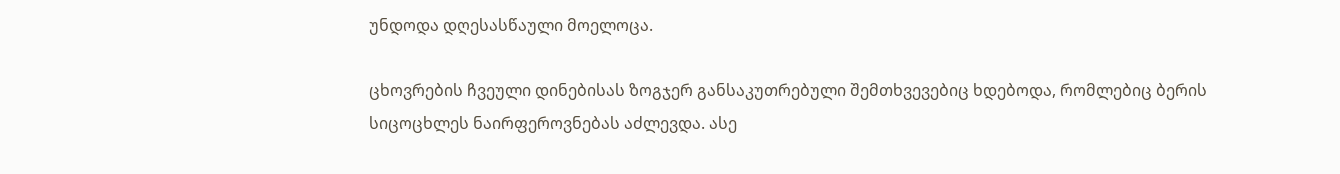უნდოდა დღესასწაული მოელოცა.

ცხოვრების ჩვეული დინებისას ზოგჯერ განსაკუთრებული შემთხვევებიც ხდებოდა, რომლებიც ბერის სიცოცხლეს ნაირფეროვნებას აძლევდა. ასე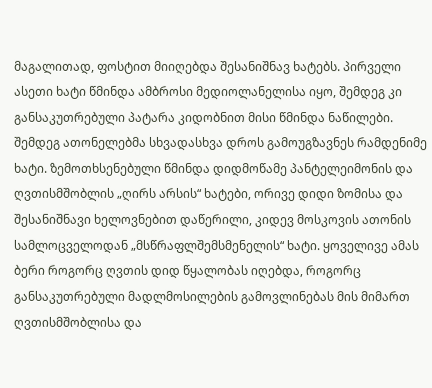მაგალითად, ფოსტით მიიღებდა შესანიშნავ ხატებს. პირველი ასეთი ხატი წმინდა ამბროსი მედიოლანელისა იყო, შემდეგ კი განსაკუთრებული პატარა კიდობნით მისი წმინდა ნაწილები. შემდეგ ათონელებმა სხვადასხვა დროს გამოუგზავნეს რამდენიმე ხატი. ზემოთხსენებული წმინდა დიდმოწამე პანტელეიმონის და ღვთისმშობლის „ღირს არსის“ ხატები, ორივე დიდი ზომისა და შესანიშნავი ხელოვნებით დაწერილი, კიდევ მოსკოვის ათონის სამლოცველოდან „მსწრაფლშემსმენელის“ ხატი. ყოველივე ამას ბერი როგორც ღვთის დიდ წყალობას იღებდა, როგორც განსაკუთრებული მადლმოსილების გამოვლინებას მის მიმართ ღვთისმშობლისა და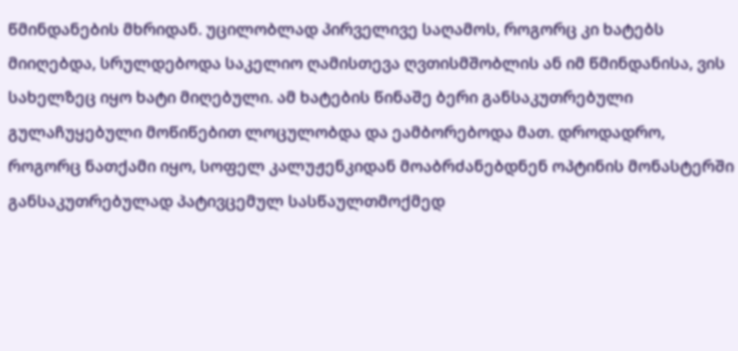წმინდანების მხრიდან. უცილობლად პირველივე საღამოს, როგორც კი ხატებს მიიღებდა, სრულდებოდა საკელიო ღამისთევა ღვთისმშობლის ან იმ წმინდანისა, ვის სახელზეც იყო ხატი მიღებული. ამ ხატების წინაშე ბერი განსაკუთრებული გულაჩუყებული მოწიწებით ლოცულობდა და ეამბორებოდა მათ. დროდადრო, როგორც ნათქამი იყო, სოფელ კალუჟენკიდან მოაბრძანებდნენ ოპტინის მონასტერში განსაკუთრებულად პატივცემულ სასწაულთმოქმედ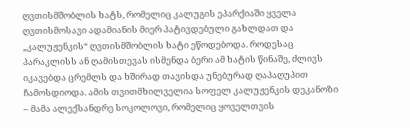ღვთისმშობლის ხატს, რომელიც კალუგის ეპარქიაში ყველა ღვთისმოსავი ადამიანის მიერ პატივდებული გახლდათ და „კალუჟენკის“ ღვთისმშობლის ხატი ეწოდებოდა. როდესაც პარაკლისს ან ღამისთევას ისმენდა ბერი ამ ხატის წინაშე, ძლივს იკავებდა ცრემლს და ხშირად თავისდა უნებურად ღაპაღუპით ჩამოსდიოდა. ამის თვითმხილველია სოფელ კალუჟენკის დეკანოზი – მამა ალექსანდრე სოკოლოვი, რომელიც ყოველთვის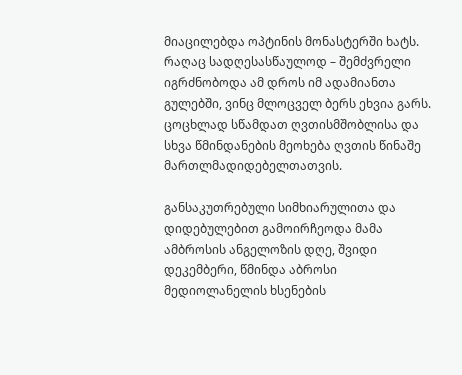მიაცილებდა ოპტინის მონასტერში ხატს. რაღაც სადღესასწაულოდ – შემძვრელი იგრძნობოდა ამ დროს იმ ადამიანთა გულებში, ვინც მლოცველ ბერს ეხვია გარს. ცოცხლად სწამდათ ღვთისმშობლისა და სხვა წმინდანების მეოხება ღვთის წინაშე მართლმადიდებელთათვის.

განსაკუთრებული სიმხიარულითა და დიდებულებით გამოირჩეოდა მამა ამბროსის ანგელოზის დღე, შვიდი დეკემბერი, წმინდა აბროსი მედიოლანელის ხსენების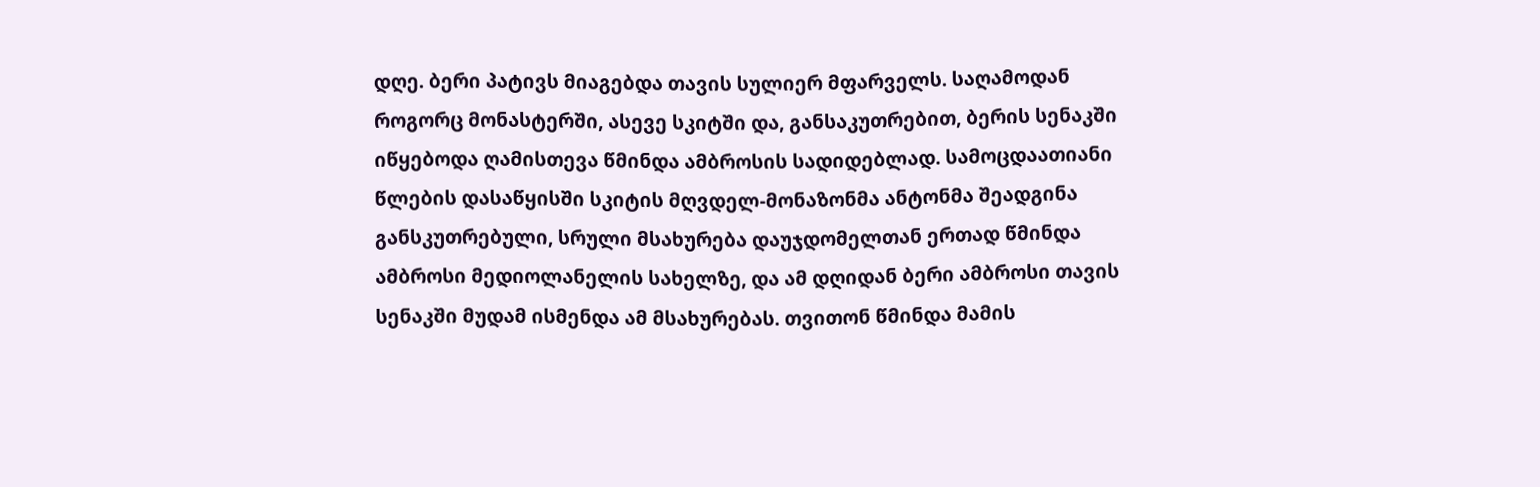დღე. ბერი პატივს მიაგებდა თავის სულიერ მფარველს. საღამოდან როგორც მონასტერში, ასევე სკიტში და, განსაკუთრებით, ბერის სენაკში იწყებოდა ღამისთევა წმინდა ამბროსის სადიდებლად. სამოცდაათიანი წლების დასაწყისში სკიტის მღვდელ-მონაზონმა ანტონმა შეადგინა განსკუთრებული, სრული მსახურება დაუჯდომელთან ერთად წმინდა ამბროსი მედიოლანელის სახელზე, და ამ დღიდან ბერი ამბროსი თავის სენაკში მუდამ ისმენდა ამ მსახურებას. თვითონ წმინდა მამის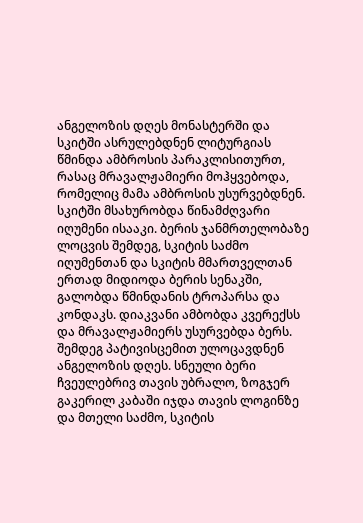ანგელოზის დღეს მონასტერში და სკიტში ასრულებდნენ ლიტურგიას წმინდა ამბროსის პარაკლისითურთ, რასაც მრავალჟამიერი მოჰყვებოდა, რომელიც მამა ამბროსის უსურვებდნენ. სკიტში მსახურობდა წინამძღვარი იღუმენი ისააკი. ბერის ჯანმრთელობაზე ლოცვის შემდეგ, სკიტის საძმო იღუმენთან და სკიტის მმართველთან ერთად მიდიოდა ბერის სენაკში, გალობდა წმინდანის ტროპარსა და კონდაკს. დიაკვანი ამბობდა კვერექსს და მრავალჟამიერს უსურვებდა ბერს. შემდეგ პატივისცემით ულოცავდნენ ანგელოზის დღეს. სნეული ბერი ჩვეულებრივ თავის უბრალო, ზოგჯერ გაკერილ კაბაში იჯდა თავის ლოგინზე და მთელი საძმო, სკიტის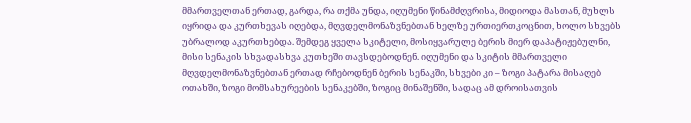მმართველთან ერთად, გარდა, რა თქმა უნდა, იღუმენი წინამძღვრისა, მიდიოდა მასთან, მუხლს იყრიდა და კურთხევას იღებდა, მღვდელმონაზვნებთან ხელზე ურთიერთკოცნით, ხოლო სხვებს უბრალოდ აკურთხებდა. შემდეგ ყველა სკიტელი, მოსიყვარულე ბერის მიერ დაპატიჟებულნი, მისი სენაკის სხვადასხვა კუთხეში თავსდებოდნენ. იღუმენი და სკიტის მმართველი მღვდელმონაზვნებთან ერთად რჩებოდნენ ბერის სენაკში, სხვები კი – ზოგი პატარა მისაღებ ოთახში, ზოგი მომსახურეების სენაკებში, ზოგიც მინაშენში, სადაც ამ დროისათვის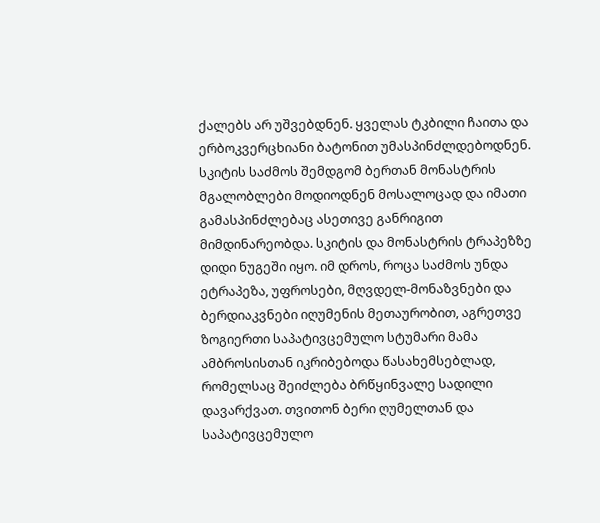ქალებს არ უშვებდნენ. ყველას ტკბილი ჩაითა და ერბოკვერცხიანი ბატონით უმასპინძლდებოდნენ. სკიტის საძმოს შემდგომ ბერთან მონასტრის მგალობლები მოდიოდნენ მოსალოცად და იმათი გამასპინძლებაც ასეთივე განრიგით მიმდინარეობდა. სკიტის და მონასტრის ტრაპეზზე დიდი ნუგეში იყო. იმ დროს, როცა საძმოს უნდა ეტრაპეზა, უფროსები, მღვდელ-მონაზვნები და ბერდიაკვნები იღუმენის მეთაურობით, აგრეთვე ზოგიერთი საპატივცემულო სტუმარი მამა ამბროსისთან იკრიბებოდა წასახემსებლად, რომელსაც შეიძლება ბრწყინვალე სადილი დავარქვათ. თვითონ ბერი ღუმელთან და საპატივცემულო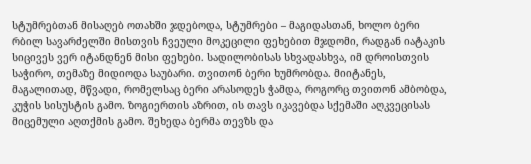სტუმრებთან მისაღებ ოთახში ჯდებოდა, სტუმრები – მაგიდასთან, ხოლო ბერი რბილ სავარძელში მისთვის ჩვეული მოკეცილი ფეხებით მჯდომი, რადგან იატაკის სიცივეს ვერ იტანდნენ მისი ფეხები. სადილობისას სხვადასხვა, იმ დროისთვის საჭირო, თემაზე მიდიოდა საუბარი. თვითონ ბერი ხუმრობდა. მიიტანეს, მაგალითად, მწვადი, რომელსაც ბერი არასოდეს ჭამდა, როგორც თვითონ ამბობდა, კუჭის სისუსტის გამო. ზოგიერთის აზრით, ის თავს იკავებდა სქემაში აღკვეცისას მიცემული აღთქმის გამო. შეხედა ბერმა თევზს და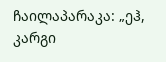ჩაილაპარაკა: „ეჰ, კარგი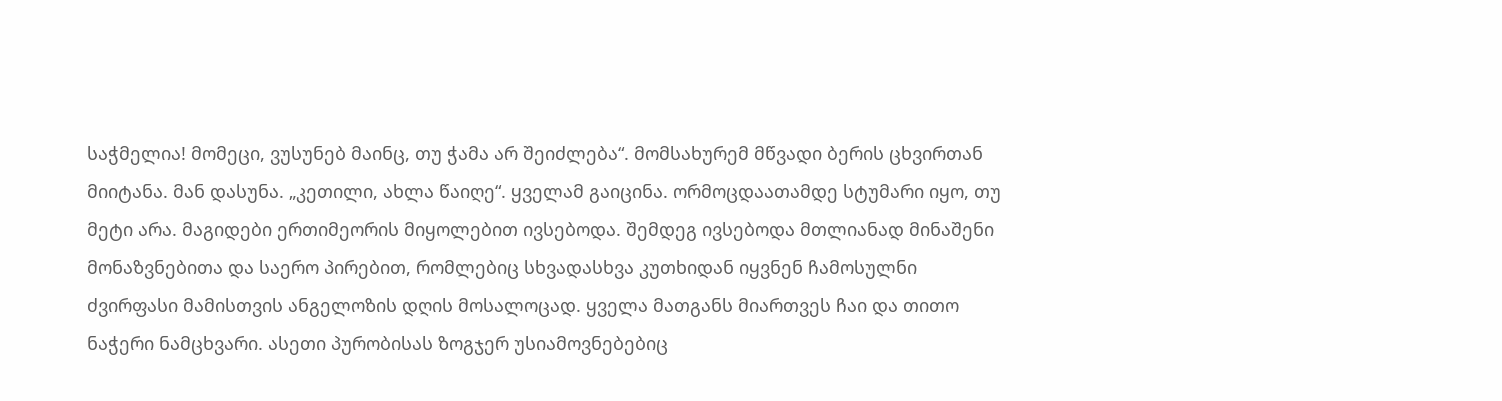საჭმელია! მომეცი, ვუსუნებ მაინც, თუ ჭამა არ შეიძლება“. მომსახურემ მწვადი ბერის ცხვირთან მიიტანა. მან დასუნა. „კეთილი, ახლა წაიღე“. ყველამ გაიცინა. ორმოცდაათამდე სტუმარი იყო, თუ მეტი არა. მაგიდები ერთიმეორის მიყოლებით ივსებოდა. შემდეგ ივსებოდა მთლიანად მინაშენი მონაზვნებითა და საერო პირებით, რომლებიც სხვადასხვა კუთხიდან იყვნენ ჩამოსულნი ძვირფასი მამისთვის ანგელოზის დღის მოსალოცად. ყველა მათგანს მიართვეს ჩაი და თითო ნაჭერი ნამცხვარი. ასეთი პურობისას ზოგჯერ უსიამოვნებებიც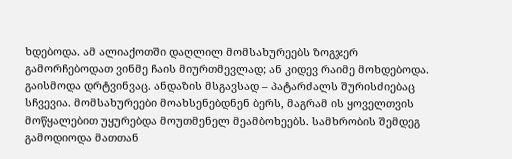ხდებოდა. ამ ალიაქოთში დაღლილ მომსახურეებს ზოგჯერ გამორჩებოდათ ვინმე ჩაის მიურთმევლად; ან კიდევ რაიმე მოხდებოდა. გაისმოდა დრტვინვაც. ანდაზის მსგავსად – პატარძალს შურისძიებაც სჩვევია. მომსახურეები მოახსენებდნენ ბერს, მაგრამ ის ყოველთვის მოწყალებით უყურებდა მოუთმენელ მეამბოხეებს. სამხრობის შემდეგ გამოდიოდა მათთან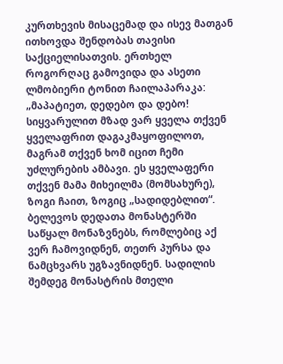კურთხევის მისაცემად და ისევ მათგან ითხოვდა შენდობას თავისი საქციელისათვის. ერთხელ როგორღაც გამოვიდა და ასეთი ლმობიერი ტონით ჩაილაპარაკა: „მაპატიეთ, დედებო და დებო! სიყვარულით მზად ვარ ყველა თქვენ ყველაფრით დაგაკმაყოფილოთ, მაგრამ თქვენ ხომ იცით ჩემი უძლურების ამბავი. ეს ყველაფერი თქვენ მამა მიხეილმა (მომსახურე), ზოგი ჩაით, ზოგიც „სადიდებლით“. ბელევოს დედათა მონასტერში საწყალ მონაზვნებს, რომლებიც აქ ვერ ჩამოვიდნენ, თეთრ პურსა და ნამცხვარს უგზავნიდნენ. სადილის შემდეგ მონასტრის მთელი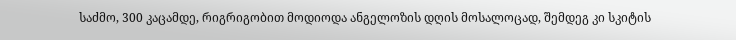საძმო, 300 კაცამდე, რიგრიგობით მოდიოდა ანგელოზის დღის მოსალოცად, შემდეგ კი სკიტის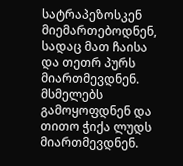სატრაპეზოსკენ მიემართებოდნენ, სადაც მათ ჩაისა და თეთრ პურს მიართმევდნენ. მსმელებს გამოყოფდნენ და თითო ჭიქა ლუდს მიართმევდნენ.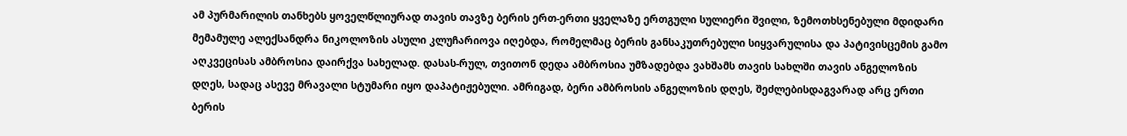ამ პურმარილის თანხებს ყოველწლიურად თავის თავზე ბერის ერთ-ერთი ყველაზე ერთგული სულიერი შვილი, ზემოთხსენებული მდიდარი მემამულე ალექსანდრა ნიკოლოზის ასული კლუჩარიოვა იღებდა, რომელმაც ბერის განსაკუთრებული სიყვარულისა და პატივისცემის გამო აღკვეცისას ამბროსია დაირქვა სახელად. დასას-რულ, თვითონ დედა ამბროსია უმზადებდა ვახშამს თავის სახლში თავის ანგელოზის დღეს, სადაც ასევე მრავალი სტუმარი იყო დაპატიჟებული. ამრიგად, ბერი ამბროსის ანგელოზის დღეს, შეძლებისდაგვარად არც ერთი ბერის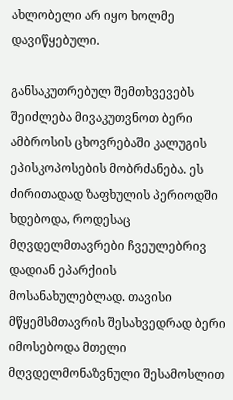ახლობელი არ იყო ხოლმე დავიწყებული.

განსაკუთრებულ შემთხვევებს შეიძლება მივაკუთვნოთ ბერი ამბროსის ცხოვრებაში კალუგის ეპისკოპოსების მობრძანება. ეს ძირითადად ზაფხულის პერიოდში ხდებოდა, როდესაც მღვდელმთავრები ჩვეულებრივ დადიან ეპარქიის მოსანახულებლად. თავისი მწყემსმთავრის შესახვედრად ბერი იმოსებოდა მთელი მღვდელმონაზვნული შესამოსლით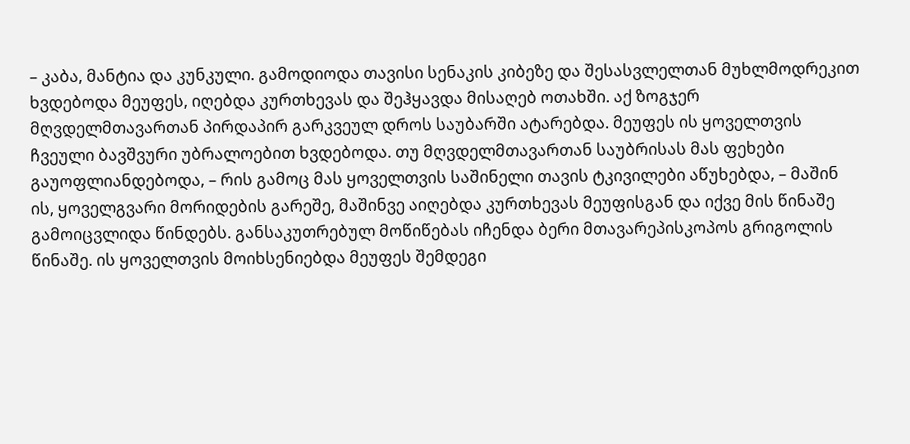– კაბა, მანტია და კუნკული. გამოდიოდა თავისი სენაკის კიბეზე და შესასვლელთან მუხლმოდრეკით ხვდებოდა მეუფეს, იღებდა კურთხევას და შეჰყავდა მისაღებ ოთახში. აქ ზოგჯერ მღვდელმთავართან პირდაპირ გარკვეულ დროს საუბარში ატარებდა. მეუფეს ის ყოველთვის ჩვეული ბავშვური უბრალოებით ხვდებოდა. თუ მღვდელმთავართან საუბრისას მას ფეხები გაუოფლიანდებოდა, – რის გამოც მას ყოველთვის საშინელი თავის ტკივილები აწუხებდა, – მაშინ ის, ყოველგვარი მორიდების გარეშე, მაშინვე აიღებდა კურთხევას მეუფისგან და იქვე მის წინაშე გამოიცვლიდა წინდებს. განსაკუთრებულ მოწიწებას იჩენდა ბერი მთავარეპისკოპოს გრიგოლის წინაშე. ის ყოველთვის მოიხსენიებდა მეუფეს შემდეგი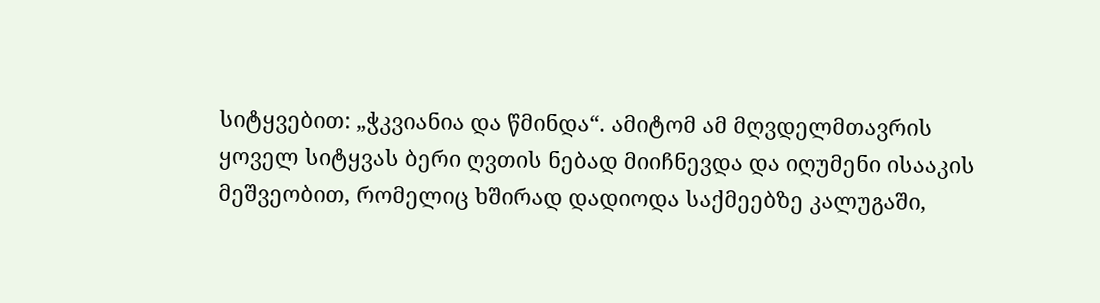სიტყვებით: „ჭკვიანია და წმინდა“. ამიტომ ამ მღვდელმთავრის ყოველ სიტყვას ბერი ღვთის ნებად მიიჩნევდა და იღუმენი ისააკის მეშვეობით, რომელიც ხშირად დადიოდა საქმეებზე კალუგაში,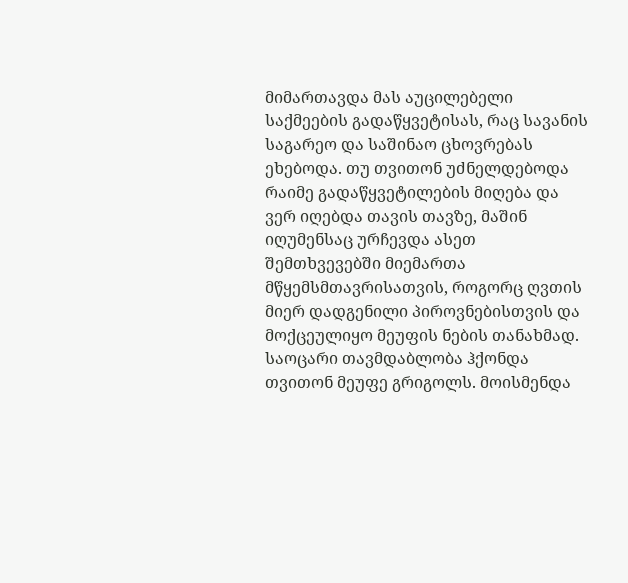მიმართავდა მას აუცილებელი საქმეების გადაწყვეტისას, რაც სავანის საგარეო და საშინაო ცხოვრებას ეხებოდა. თუ თვითონ უძნელდებოდა რაიმე გადაწყვეტილების მიღება და ვერ იღებდა თავის თავზე, მაშინ იღუმენსაც ურჩევდა ასეთ შემთხვევებში მიემართა მწყემსმთავრისათვის, როგორც ღვთის მიერ დადგენილი პიროვნებისთვის და მოქცეულიყო მეუფის ნების თანახმად. საოცარი თავმდაბლობა ჰქონდა თვითონ მეუფე გრიგოლს. მოისმენდა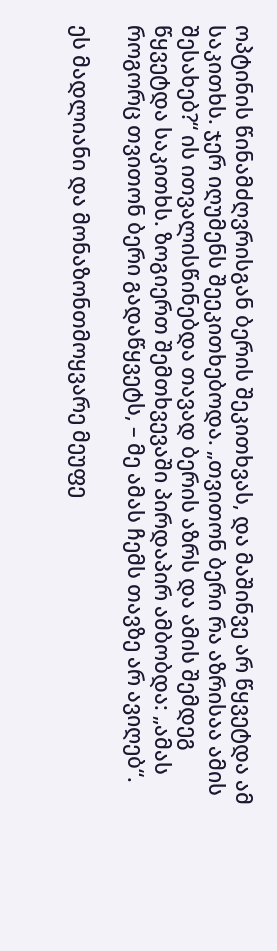ოპტინის წინამძღვრისგან ბერის შეკითხვას, და მაშინვე არ წყვეტდა ამ საკითხს. ჯერ იღუმენს შეეკითხებოდა. „თვითონ ბერი რა აზრისაა ამის შესახებ?“ ის ითვალისწინებდა თავად ბერის აზრს და ამის შემდეგ წყვეტდა საკითხს. ზოგიერთ შემთხვევაში პირდაპირ ამბობდა: „ამას როგორც თვითონ ბერი გადაწყვეტს, – მე ამას ჩემს თავზე არ ავიღებ“.

ეს მადლიანი და მონაზონთმოყვარე მეუფე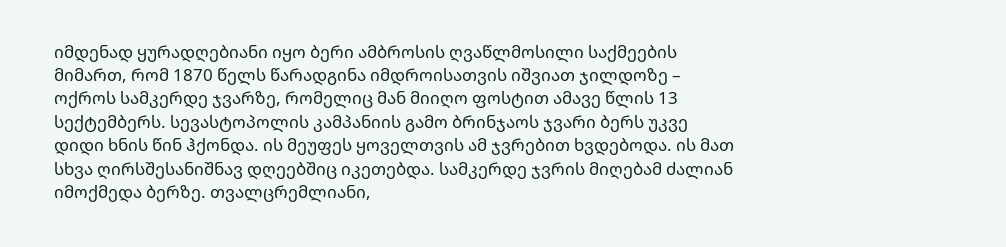იმდენად ყურადღებიანი იყო ბერი ამბროსის ღვაწლმოსილი საქმეების მიმართ, რომ 1870 წელს წარადგინა იმდროისათვის იშვიათ ჯილდოზე – ოქროს სამკერდე ჯვარზე, რომელიც მან მიიღო ფოსტით ამავე წლის 13 სექტემბერს. სევასტოპოლის კამპანიის გამო ბრინჯაოს ჯვარი ბერს უკვე დიდი ხნის წინ ჰქონდა. ის მეუფეს ყოველთვის ამ ჯვრებით ხვდებოდა. ის მათ სხვა ღირსშესანიშნავ დღეებშიც იკეთებდა. სამკერდე ჯვრის მიღებამ ძალიან იმოქმედა ბერზე. თვალცრემლიანი,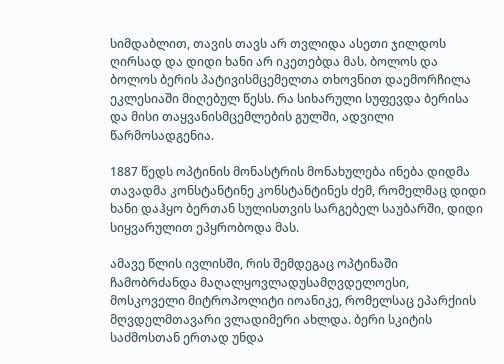სიმდაბლით, თავის თავს არ თვლიდა ასეთი ჯილდოს ღირსად და დიდი ხანი არ იკეთებდა მას. ბოლოს და ბოლოს ბერის პატივისმცემელთა თხოვნით დაემორჩილა ეკლესიაში მიღებულ წესს. რა სიხარული სუფევდა ბერისა და მისი თაყვანისმცემლების გულში, ადვილი წარმოსადგენია.

1887 წედს ოპტინის მონასტრის მონახულება ინება დიდმა თავადმა კონსტანტინე კონსტანტინეს ძემ, რომელმაც დიდი ხანი დაჰყო ბერთან სულისთვის სარგებელ საუბარში, დიდი სიყვარულით ეპყრობოდა მას.

ამავე წლის ივლისში, რის შემდეგაც ოპტინაში ჩამობრძანდა მაღალყოვლადუსამღვდელოესი, მოსკოველი მიტროპოლიტი იოანიკე, რომელსაც ეპარქიის მღვდელმთავარი ვლადიმერი ახლდა. ბერი სკიტის საძმოსთან ერთად უნდა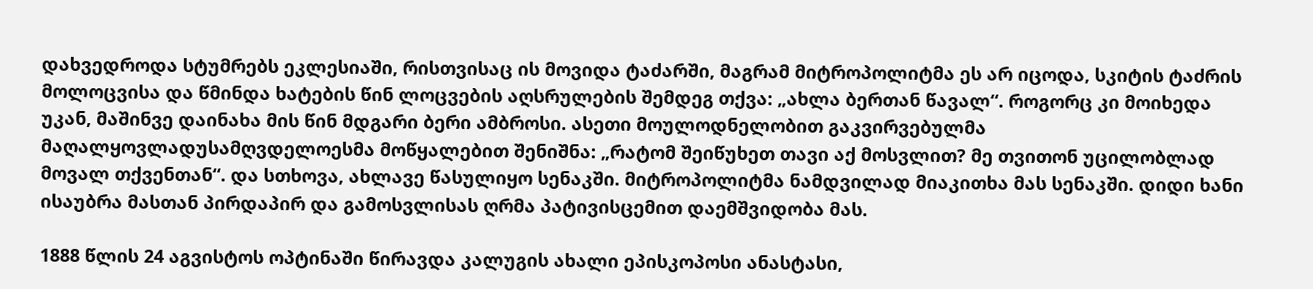დახვედროდა სტუმრებს ეკლესიაში, რისთვისაც ის მოვიდა ტაძარში, მაგრამ მიტროპოლიტმა ეს არ იცოდა, სკიტის ტაძრის მოლოცვისა და წმინდა ხატების წინ ლოცვების აღსრულების შემდეგ თქვა: „ახლა ბერთან წავალ“. როგორც კი მოიხედა უკან, მაშინვე დაინახა მის წინ მდგარი ბერი ამბროსი. ასეთი მოულოდნელობით გაკვირვებულმა მაღალყოვლადუსამღვდელოესმა მოწყალებით შენიშნა: „რატომ შეიწუხეთ თავი აქ მოსვლით? მე თვითონ უცილობლად მოვალ თქვენთან“. და სთხოვა, ახლავე წასულიყო სენაკში. მიტროპოლიტმა ნამდვილად მიაკითხა მას სენაკში. დიდი ხანი ისაუბრა მასთან პირდაპირ და გამოსვლისას ღრმა პატივისცემით დაემშვიდობა მას.

1888 წლის 24 აგვისტოს ოპტინაში წირავდა კალუგის ახალი ეპისკოპოსი ანასტასი,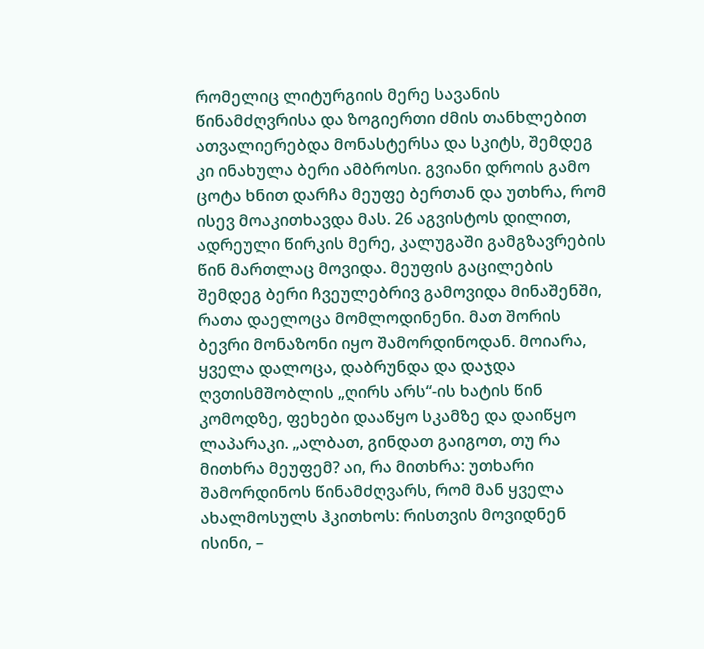რომელიც ლიტურგიის მერე სავანის წინამძღვრისა და ზოგიერთი ძმის თანხლებით ათვალიერებდა მონასტერსა და სკიტს, შემდეგ კი ინახულა ბერი ამბროსი. გვიანი დროის გამო ცოტა ხნით დარჩა მეუფე ბერთან და უთხრა, რომ ისევ მოაკითხავდა მას. 26 აგვისტოს დილით, ადრეული წირკის მერე, კალუგაში გამგზავრების წინ მართლაც მოვიდა. მეუფის გაცილების შემდეგ ბერი ჩვეულებრივ გამოვიდა მინაშენში, რათა დაელოცა მომლოდინენი. მათ შორის ბევრი მონაზონი იყო შამორდინოდან. მოიარა, ყველა დალოცა, დაბრუნდა და დაჯდა ღვთისმშობლის „ღირს არს“-ის ხატის წინ კომოდზე, ფეხები დააწყო სკამზე და დაიწყო ლაპარაკი. „ალბათ, გინდათ გაიგოთ, თუ რა მითხრა მეუფემ? აი, რა მითხრა: უთხარი შამორდინოს წინამძღვარს, რომ მან ყველა ახალმოსულს ჰკითხოს: რისთვის მოვიდნენ ისინი, –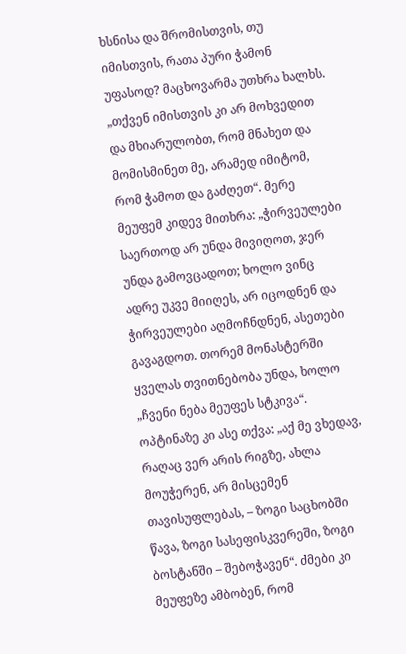ხსნისა და შრომისთვის, თუ იმისთვის, რათა პური ჭამონ უფასოდ? მაცხოვარმა უთხრა ხალხს. „თქვენ იმისთვის კი არ მოხვედით და მხიარულობთ, რომ მნახეთ და მომისმინეთ მე, არამედ იმიტომ, რომ ჭამოთ და გაძღეთ“. მერე მეუფემ კიდევ მითხრა: „ჭირვეულები საერთოდ არ უნდა მივიღოთ, ჯერ უნდა გამოვცადოთ; ხოლო ვინც ადრე უკვე მიიღეს, არ იცოდნენ და ჭირვეულები აღმოჩნდნენ, ასეთები გავაგდოთ. თორემ მონასტერში ყველას თვითნებობა უნდა, ხოლო „ჩვენი ნება მეუფეს სტკივა“. ოპტინაზე კი ასე თქვა: „აქ მე ვხედავ, რაღაც ვერ არის რიგზე, ახლა მოუჭერენ, არ მისცემენ თავისუფლებას, – ზოგი საცხობში წავა, ზოგი სასეფისკვერეში, ზოგი ბოსტანში – შებოჭავენ“. ძმები კი მეუფეზე ამბობენ, რომ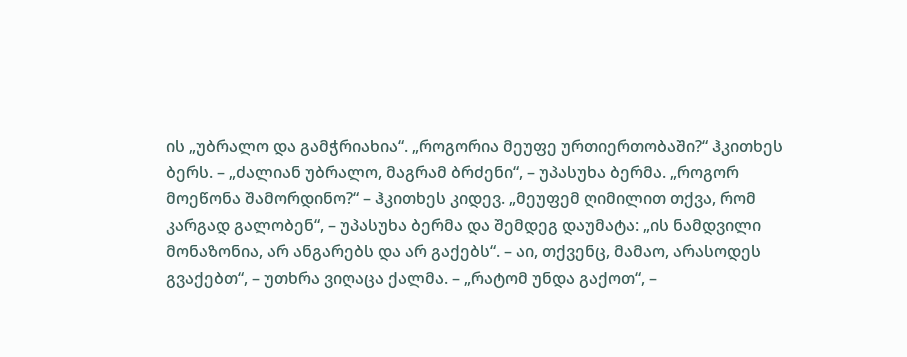ის „უბრალო და გამჭრიახია“. „როგორია მეუფე ურთიერთობაში?“ ჰკითხეს ბერს. – „ძალიან უბრალო, მაგრამ ბრძენი“, – უპასუხა ბერმა. „როგორ მოეწონა შამორდინო?“ – ჰკითხეს კიდევ. „მეუფემ ღიმილით თქვა, რომ კარგად გალობენ“, – უპასუხა ბერმა და შემდეგ დაუმატა: „ის ნამდვილი მონაზონია, არ ანგარებს და არ გაქებს“. – აი, თქვენც, მამაო, არასოდეს გვაქებთ“, – უთხრა ვიღაცა ქალმა. – „რატომ უნდა გაქოთ“, –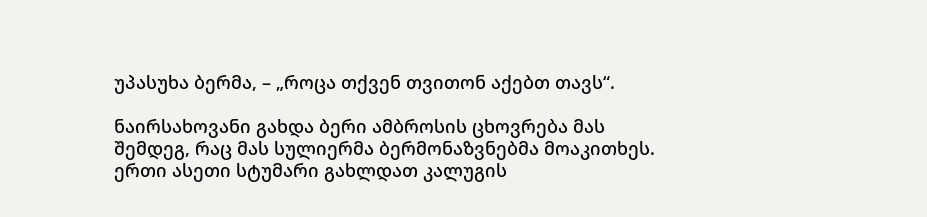უპასუხა ბერმა, – „როცა თქვენ თვითონ აქებთ თავს“.

ნაირსახოვანი გახდა ბერი ამბროსის ცხოვრება მას შემდეგ, რაც მას სულიერმა ბერმონაზვნებმა მოაკითხეს. ერთი ასეთი სტუმარი გახლდათ კალუგის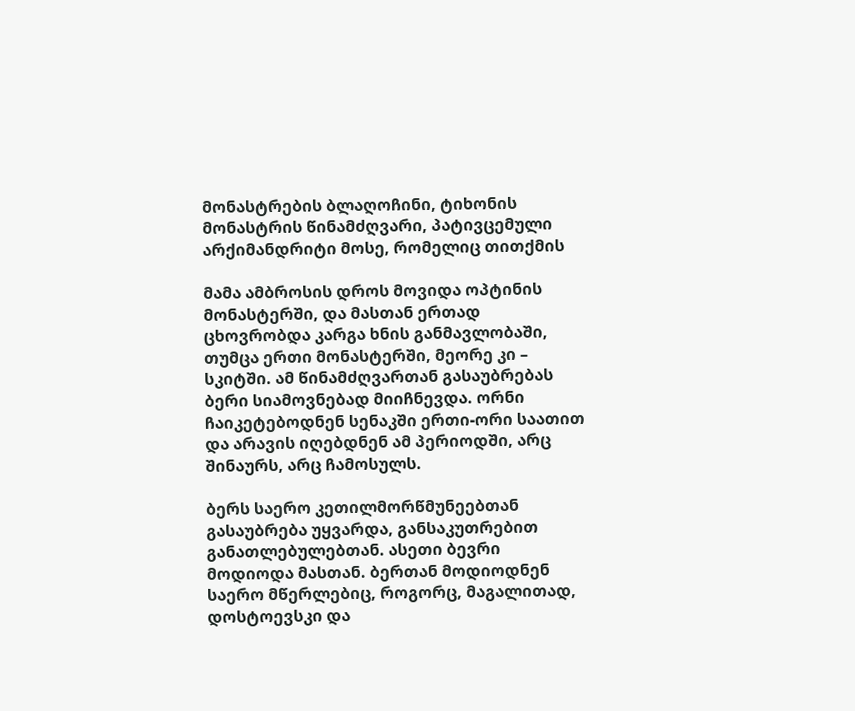მონასტრების ბლაღოჩინი, ტიხონის მონასტრის წინამძღვარი, პატივცემული არქიმანდრიტი მოსე, რომელიც თითქმის

მამა ამბროსის დროს მოვიდა ოპტინის მონასტერში, და მასთან ერთად ცხოვრობდა კარგა ხნის განმავლობაში, თუმცა ერთი მონასტერში, მეორე კი – სკიტში. ამ წინამძღვართან გასაუბრებას ბერი სიამოვნებად მიიჩნევდა. ორნი ჩაიკეტებოდნენ სენაკში ერთი-ორი საათით და არავის იღებდნენ ამ პერიოდში, არც შინაურს, არც ჩამოსულს.

ბერს საერო კეთილმორწმუნეებთან გასაუბრება უყვარდა, განსაკუთრებით განათლებულებთან. ასეთი ბევრი მოდიოდა მასთან. ბერთან მოდიოდნენ საერო მწერლებიც, როგორც, მაგალითად, დოსტოევსკი და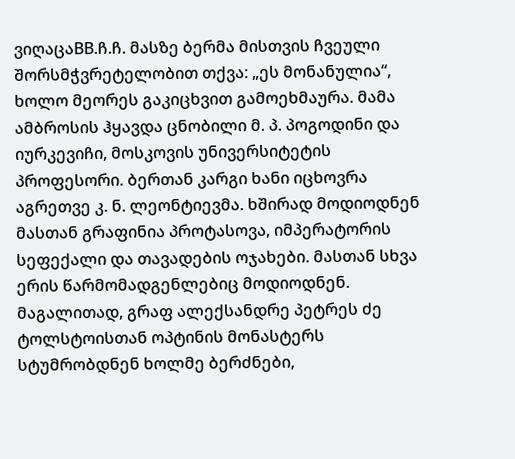ვიღაცაBB.ჩ.ჩ. მასზე ბერმა მისთვის ჩვეული შორსმჭვრეტელობით თქვა: „ეს მონანულია“, ხოლო მეორეს გაკიცხვით გამოეხმაურა. მამა ამბროსის ჰყავდა ცნობილი მ. პ. პოგოდინი და იურკევიჩი, მოსკოვის უნივერსიტეტის პროფესორი. ბერთან კარგი ხანი იცხოვრა აგრეთვე კ. ნ. ლეონტიევმა. ხშირად მოდიოდნენ მასთან გრაფინია პროტასოვა, იმპერატორის სეფექალი და თავადების ოჯახები. მასთან სხვა ერის წარმომადგენლებიც მოდიოდნენ. მაგალითად, გრაფ ალექსანდრე პეტრეს ძე ტოლსტოისთან ოპტინის მონასტერს სტუმრობდნენ ხოლმე ბერძნები,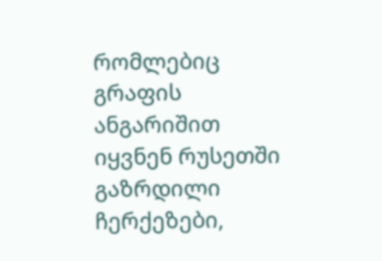რომლებიც გრაფის ანგარიშით იყვნენ რუსეთში გაზრდილი ჩერქეზები,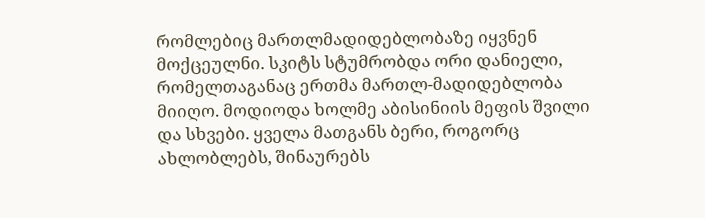რომლებიც მართლმადიდებლობაზე იყვნენ მოქცეულნი. სკიტს სტუმრობდა ორი დანიელი, რომელთაგანაც ერთმა მართლ-მადიდებლობა მიიღო. მოდიოდა ხოლმე აბისინიის მეფის შვილი და სხვები. ყველა მათგანს ბერი, როგორც ახლობლებს, შინაურებს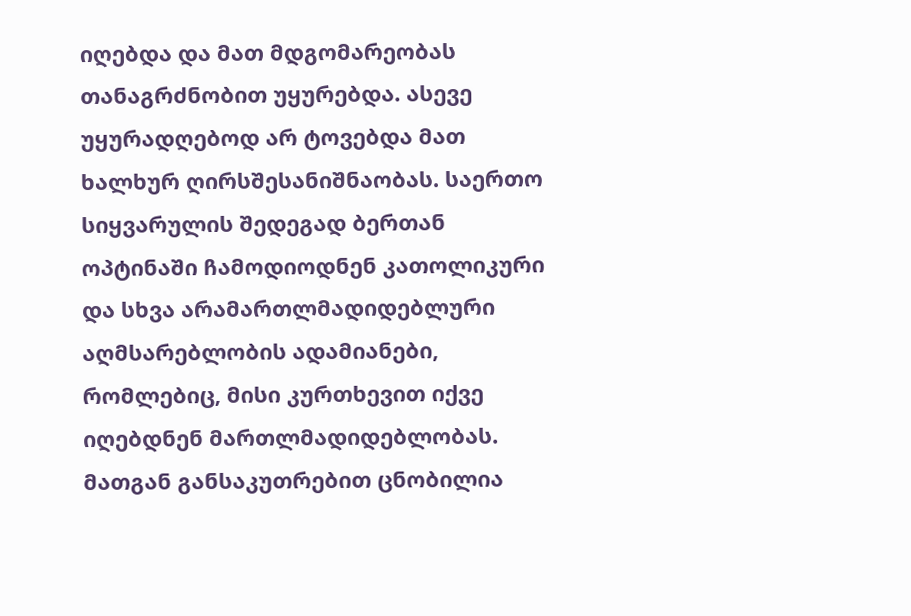იღებდა და მათ მდგომარეობას თანაგრძნობით უყურებდა. ასევე უყურადღებოდ არ ტოვებდა მათ ხალხურ ღირსშესანიშნაობას. საერთო სიყვარულის შედეგად ბერთან ოპტინაში ჩამოდიოდნენ კათოლიკური და სხვა არამართლმადიდებლური აღმსარებლობის ადამიანები, რომლებიც, მისი კურთხევით იქვე იღებდნენ მართლმადიდებლობას. მათგან განსაკუთრებით ცნობილია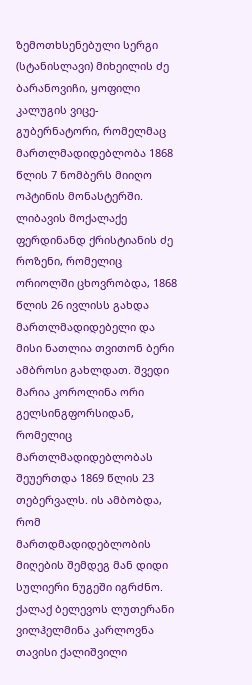ზემოთხსენებული სერგი (სტანისლავი) მიხეილის ძე ბარანოვიჩი, ყოფილი კალუგის ვიცე-გუბერნატორი, რომელმაც მართლმადიდებლობა 1868 წლის 7 ნომბერს მიიღო ოპტინის მონასტერში. ლიბავის მოქალაქე ფერდინანდ ქრისტიანის ძე როზენი, რომელიც ორიოლში ცხოვრობდა, 1868 წლის 26 ივლისს გახდა მართლმადიდებელი და მისი ნათლია თვითონ ბერი ამბროსი გახლდათ. შვედი მარია კოროლინა ორი გელსინგფორსიდან, რომელიც მართლმადიდებლობას შეუერთდა 1869 წლის 23 თებერვალს. ის ამბობდა, რომ მართდმადიდებლობის მიღების შემდეგ მან დიდი სულიერი ნუგეში იგრძნო. ქალაქ ბელევოს ლუთერანი ვილჰელმინა კარლოვნა თავისი ქალიშვილი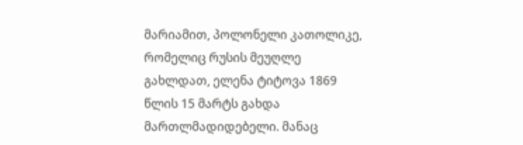მარიამით, პოლონელი კათოლიკე, რომელიც რუსის მეუღლე გახლდათ, ელენა ტიტოვა 1869 წლის 15 მარტს გახდა მართლმადიდებელი. მანაც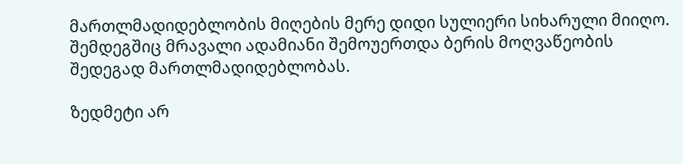მართლმადიდებლობის მიღების მერე დიდი სულიერი სიხარული მიიღო. შემდეგშიც მრავალი ადამიანი შემოუერთდა ბერის მოღვაწეობის შედეგად მართლმადიდებლობას.

ზედმეტი არ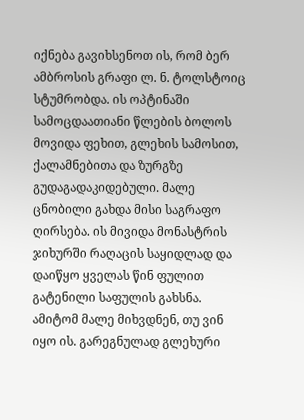იქნება გავიხსენოთ ის, რომ ბერ ამბროსის გრაფი ლ. ნ. ტოლსტოიც სტუმრობდა. ის ოპტინაში სამოცდაათიანი წლების ბოლოს მოვიდა ფეხით, გლეხის სამოსით, ქალამნებითა და ზურგზე გუდაგადაკიდებული. მალე ცნობილი გახდა მისი საგრაფო ღირსება. ის მივიდა მონასტრის ჯიხურში რაღაცის საყიდლად და დაიწყო ყველას წინ ფულით გატენილი საფულის გახსნა. ამიტომ მალე მიხვდნენ, თუ ვინ იყო ის. გარეგნულად გლეხური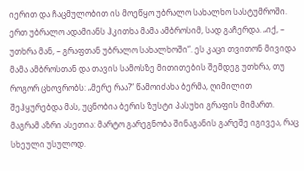იერით და ჩაცმულობით ის მოეწყო უბრალო სახალხო სასტუმროში. ერთ უბრალო ადამიანს ჰკითხა მამა ამბროსიმ, სად გაჩერდა. „იქ, – უთხრა მან, – გრაფთან უბრალო სახალხოში“. ეს კაცი თვითონ მივიდა მამა ამბროსთან და თავის სამოსზე მითითების შემდეგ უთხრა, თუ როგორ ცხოვრობს: „მერე რაა?“ წამოიძახა ბერმა, ღიმილით შეჰყურებდა მას, უცნობია ბერის ზუსტი პასუხი გრაფის მიმართ. მაგრამ აზრი ასეთია: მარტო გარეგნობა შინაგანის გარეშე იგივეა, რაც სხეული უსულოდ.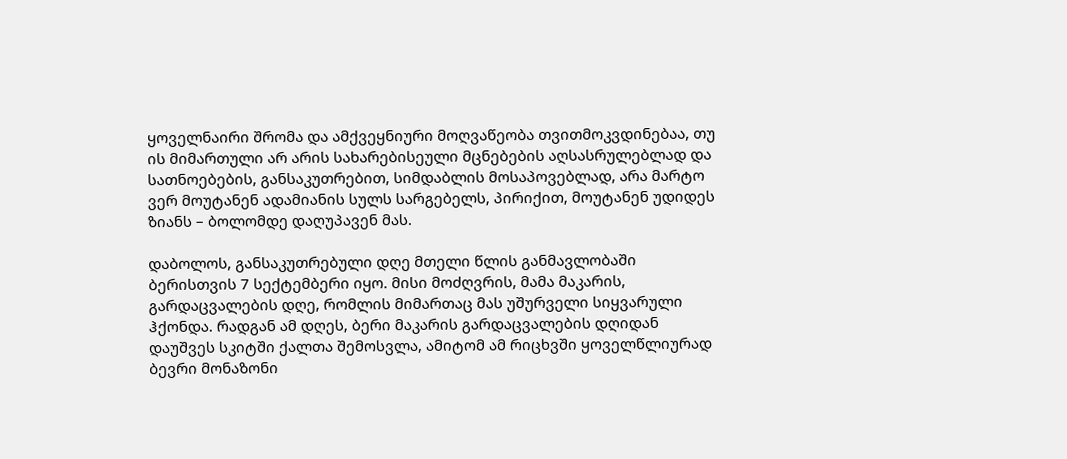ყოველნაირი შრომა და ამქვეყნიური მოღვაწეობა თვითმოკვდინებაა, თუ ის მიმართული არ არის სახარებისეული მცნებების აღსასრულებლად და სათნოებების, განსაკუთრებით, სიმდაბლის მოსაპოვებლად, არა მარტო ვერ მოუტანენ ადამიანის სულს სარგებელს, პირიქით, მოუტანენ უდიდეს ზიანს – ბოლომდე დაღუპავენ მას.

დაბოლოს, განსაკუთრებული დღე მთელი წლის განმავლობაში ბერისთვის 7 სექტემბერი იყო. მისი მოძღვრის, მამა მაკარის, გარდაცვალების დღე, რომლის მიმართაც მას უშურველი სიყვარული ჰქონდა. რადგან ამ დღეს, ბერი მაკარის გარდაცვალების დღიდან დაუშვეს სკიტში ქალთა შემოსვლა, ამიტომ ამ რიცხვში ყოველწლიურად ბევრი მონაზონი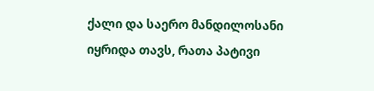ქალი და საერო მანდილოსანი იყრიდა თავს, რათა პატივი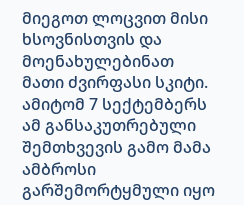მიეგოთ ლოცვით მისი ხსოვნისთვის და მოენახულებინათ მათი ძვირფასი სკიტი. ამიტომ 7 სექტემბერს ამ განსაკუთრებული შემთხვევის გამო მამა ამბროსი გარშემორტყმული იყო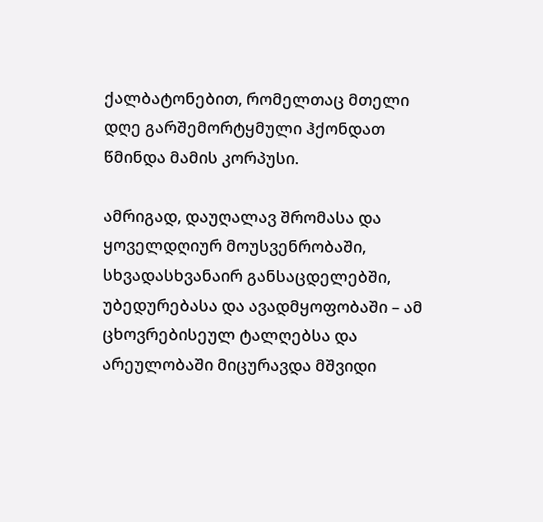ქალბატონებით, რომელთაც მთელი დღე გარშემორტყმული ჰქონდათ წმინდა მამის კორპუსი.

ამრიგად, დაუღალავ შრომასა და ყოველდღიურ მოუსვენრობაში, სხვადასხვანაირ განსაცდელებში, უბედურებასა და ავადმყოფობაში – ამ ცხოვრებისეულ ტალღებსა და არეულობაში მიცურავდა მშვიდი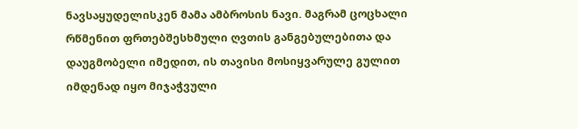ნავსაყუდელისკენ მამა ამბროსის ნავი. მაგრამ ცოცხალი რწმენით ფრთებშესხმული ღვთის განგებულებითა და დაუგმობელი იმედით, ის თავისი მოსიყვარულე გულით იმდენად იყო მიჯაჭვული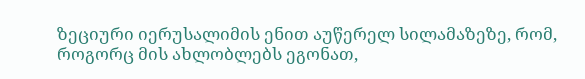ზეციური იერუსალიმის ენით აუწერელ სილამაზეზე, რომ, როგორც მის ახლობლებს ეგონათ,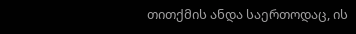თითქმის ანდა საერთოდაც, ის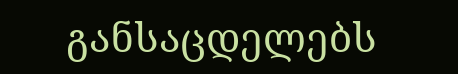განსაცდელებს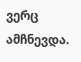ვერც ამჩნევდა.